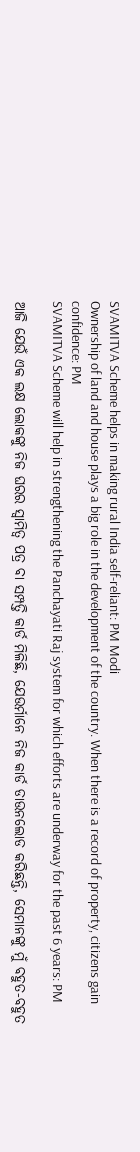SVAMITVA Scheme helps in making rural India self-reliant: PM Modi
Ownership of land and house plays a big role in the development of the country. When there is a record of property, citizens gain confidence: PM
SVAMITVA Scheme will help in strengthening the Panchayati Raj system for which efforts are underway for the past 6 years: PM

ଆଜି ଯେଉଁ ଏକ ଲକ୍ଷ ଲୋକଙ୍କୁ ନିଜ ଘରର ସ୍ୱାମିତ୍ୱ ପତ୍ର ବା ସମ୍ପତ୍ତି କାର୍ଡ ମିଳିଛି, ଯେଉର୍ମାନେ ନିଜ କାର୍ଡ ଡାଉନଲୋଡ କରିଛନ୍ତି, ସେମାନଙ୍କୁ ମୁଁ ବହୁତ-ବହୁତ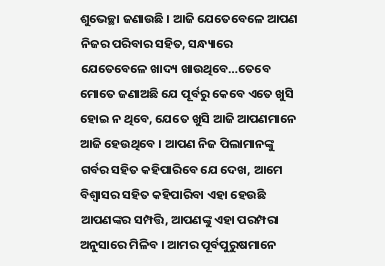ଶୁଭେଚ୍ଛା ଜଣାଉଛି । ଆଜି ଯେତେବେଳେ ଆପଣ ନିଜର ପରିବାର ସହିତ, ସନ୍ଧ୍ୟାରେ ଯେତେବେଳେ ଖାଦ୍ୟ ଖାଉଥିବେ…ତେବେ ମୋତେ ଜଣାଅଛି ଯେ ପୂର୍ବରୁ କେବେ ଏତେ ଖୁସି ହୋଇ ନ ଥିବେ, ଯେତେ ଖୁସି ଆଜି ଆପଣମାନେ ଆଜି ହେଉଥିବେ । ଆପଣ ନିଜ ପିଲାମାନଙ୍କୁ ଗର୍ବର ସହିତ କହିପାରିବେ ଯେ ଦେଖ, ଆମେ ବିଶ୍ୱାସର ସହିତ କହିପାରିବା ଏହା ହେଉଛି ଆପଣଙ୍କର ସମ୍ପତ୍ତି, ଆପଣଙ୍କୁ ଏହା ପରମ୍ପରା ଅନୁସାରେ ମିଳିବ । ଆମର ପୂର୍ବପୁରୁଷମାନେ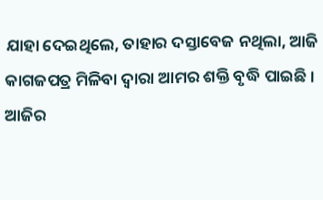ଯାହା ଦେଇଥିଲେ, ତାହାର ଦସ୍ତାବେଜ ନଥିଲା, ଆଜି କାଗଜପତ୍ର ମିଳିବା ଦ୍ୱାରା ଆମର ଶକ୍ତି ବୃଦ୍ଧି ପାଇଛି । ଆଜିର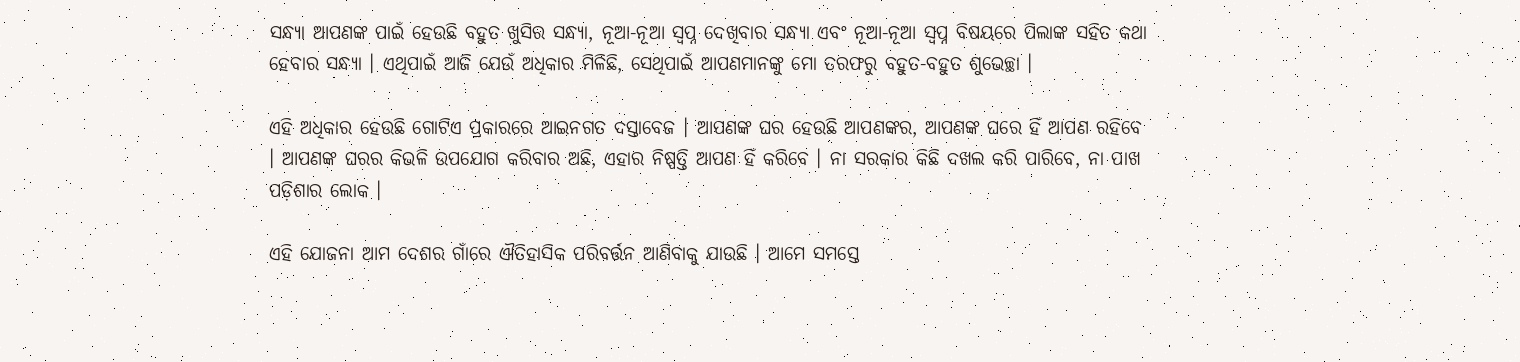ସନ୍ଧ୍ୟା ଆପଣଙ୍କ ପାଇଁ ହେଉଛି ବହୁତ ଖୁସିର ସନ୍ଧ୍ୟା, ନୂଆ-ନୂଆ ସ୍ୱପ୍ନ ଦେଖିବାର ସନ୍ଧ୍ୟା ଏବଂ ନୂଆ-ନୂଆ ସ୍ୱପ୍ନ ବିଷୟରେ ପିଲାଙ୍କ ସହିତ କଥା ହେବାର ସନ୍ଧ୍ୟା । ଏଥିପାଇଁ ଆଜି ଯେଉଁ ଅଧିକାର ମିଳିଛି, ସେଥିପାଇଁ ଆପଣମାନଙ୍କୁ ମୋ ତରଫରୁ ବହୁତ-ବହୁତ ଶୁଭେଚ୍ଛା ।

ଏହି ଅଧିକାର ହେଉଛି ଗୋଟିଏ ପ୍ରକାରରେ ଆଇନଗତ ଦସ୍ତାବେଜ । ଆପଣଙ୍କ ଘର ହେଉଛି ଆପଣଙ୍କର, ଆପଣଙ୍କ ଘରେ ହିଁ ଆପଣ ରହିବେ । ଆପଣଙ୍କ ଘରର କିଭଳି ଉପଯୋଗ କରିବାର ଅଛି, ଏହାର ନିଷ୍ପତ୍ତି ଆପଣ ହିଁ କରିବେ । ନା ସରକାର କିଛି ଦଖଲ କରି ପାରିବେ, ନା ପାଖ ପଡ଼ିଶାର ଲୋକ ।

ଏହି ଯୋଜନା ଆମ ଦେଶର ଗାଁରେ ଐତିହାସିକ ପରିବର୍ତ୍ତନ ଆଣିବାକୁ ଯାଉଛି । ଆମେ ସମସ୍ତେ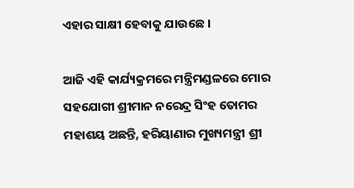ଏହାର ସାକ୍ଷୀ ହେବାକୁ ଯାଉଛେ ।

ଆଜି ଏହି କାର୍ଯ୍ୟକ୍ରମରେ ମନ୍ତ୍ରିମଣ୍ଡଳରେ ମୋର ସହଯୋଗୀ ଶ୍ରୀମାନ ନରେନ୍ଦ୍ର ସିଂହ ତୋମର ମହାଶୟ ଅଛନ୍ତି, ହରିୟାଣାର ମୁଖ୍ୟମନ୍ତ୍ରୀ ଶ୍ରୀ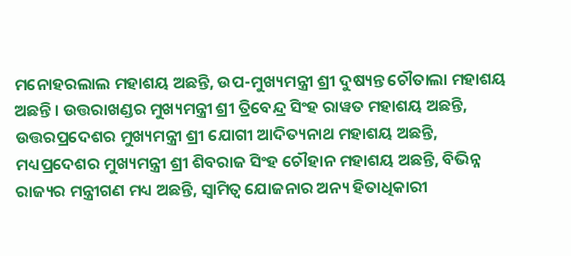ମନୋହରଲାଲ ମହାଶୟ ଅଛନ୍ତି, ଉପ-ମୁଖ୍ୟମନ୍ତ୍ରୀ ଶ୍ରୀ ଦୁଷ୍ୟନ୍ତ ଚୌତାଲା ମହାଶୟ ଅଛନ୍ତି । ଉତ୍ତରାଖଣ୍ଡର ମୁଖ୍ୟମନ୍ତ୍ରୀ ଶ୍ରୀ ତ୍ରିବେନ୍ଦ୍ର ସିଂହ ରାୱତ ମହାଶୟ ଅଛନ୍ତି, ଉତ୍ତରପ୍ରଦେଶର ମୁଖ୍ୟମନ୍ତ୍ରୀ ଶ୍ରୀ ଯୋଗୀ ଆଦିତ୍ୟନାଥ ମହାଶୟ ଅଛନ୍ତି, ମଧ୍ୟପ୍ରଦେଶର ମୁଖ୍ୟମନ୍ତ୍ରୀ ଶ୍ରୀ ଶିବରାଜ ସିଂହ ଚୌହାନ ମହାଶୟ ଅଛନ୍ତି, ବିଭିନ୍ନ ରାଜ୍ୟର ମନ୍ତ୍ରୀଗଣ ମଧ୍ୟ ଅଛନ୍ତି, ସ୍ୱାମିତ୍ୱ ଯୋଜନାର ଅନ୍ୟ ହିତାଧିକାରୀ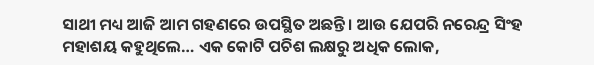ସାଥୀ ମଧ୍ୟ ଆଜି ଆମ ଗହଣରେ ଉପସ୍ଥିତ ଅଛନ୍ତି । ଆଉ ଯେପରି ନରେନ୍ଦ୍ର ସିଂହ ମହାଶୟ କହୁଥିଲେ… ଏକ କୋଟି ପଚିଶ ଲକ୍ଷରୁ ଅଧିକ ଲୋକ,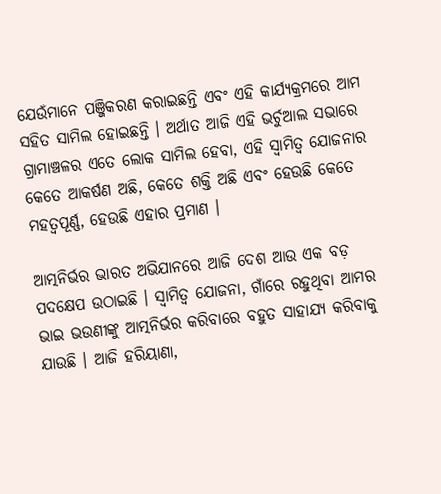ଯେଉଁମାନେ ପଞ୍ଜିକରଣ କରାଇଛନ୍ତି ଏବଂ ଏହି କାର୍ଯ୍ୟକ୍ରମରେ ଆମ ସହିତ ସାମିଲ ହୋଇଛନ୍ତି । ଅର୍ଥାତ ଆଜି ଏହି ଭର୍ଚୁଆଲ ସଭାରେ ଗ୍ରାମାଞ୍ଚଳର ଏତେ ଲୋକ ସାମିଲ ହେବା, ଏହି ସ୍ୱାମିତ୍ୱ ଯୋଜନାର କେତେ ଆକର୍ଷଣ ଅଛି, କେତେ ଶକ୍ତି ଅଛି ଏବଂ ହେଉଛି କେତେ ମହତ୍ୱପୂର୍ଣ୍ଣ, ହେଉଛି ଏହାର ପ୍ରମାଣ ।

ଆତ୍ମନିର୍ଭର ଭାରତ ଅଭିଯାନରେ ଆଜି ଦେଶ ଆଉ ଏକ ବଡ଼ ପଦକ୍ଷେପ ଉଠାଇଛି । ସ୍ୱାମିତ୍ୱ ଯୋଜନା, ଗାଁରେ ରହୁଥିବା ଆମର ଭାଇ ଭଉଣୀଙ୍କୁ ଆତ୍ମନିର୍ଭର କରିବାରେ ବହୁତ ସାହାଯ୍ୟ କରିବାକୁ ଯାଉଛି । ଆଜି ହରିୟାଣା,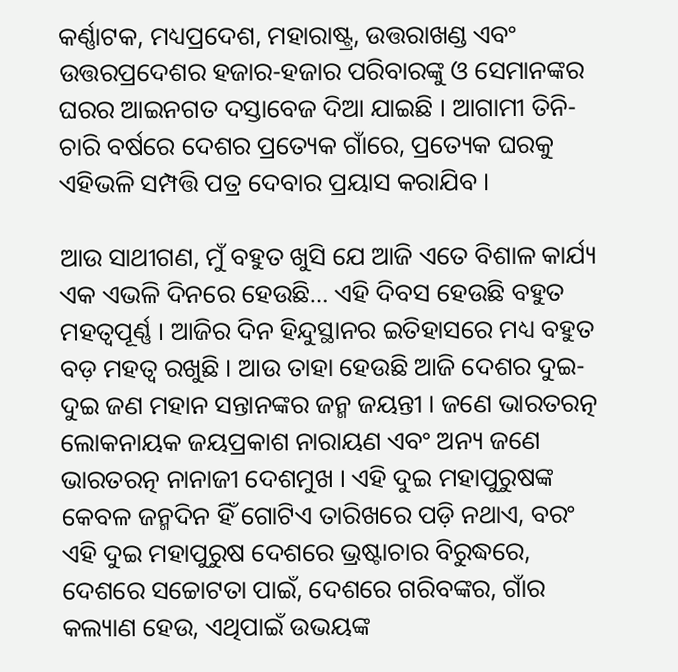କର୍ଣ୍ଣାଟକ, ମଧ୍ୟପ୍ରଦେଶ, ମହାରାଷ୍ଟ୍ର, ଉତ୍ତରାଖଣ୍ଡ ଏବଂ ଉତ୍ତରପ୍ରଦେଶର ହଜାର-ହଜାର ପରିବାରଙ୍କୁ ଓ ସେମାନଙ୍କର ଘରର ଆଇନଗତ ଦସ୍ତାବେଜ ଦିଆ ଯାଇଛି । ଆଗାମୀ ତିନି-ଚାରି ବର୍ଷରେ ଦେଶର ପ୍ରତ୍ୟେକ ଗାଁରେ, ପ୍ରତ୍ୟେକ ଘରକୁ ଏହିଭଳି ସମ୍ପତ୍ତି ପତ୍ର ଦେବାର ପ୍ରୟାସ କରାଯିବ ।

ଆଉ ସାଥୀଗଣ, ମୁଁ ବହୁତ ଖୁସି ଯେ ଆଜି ଏତେ ବିଶାଳ କାର୍ଯ୍ୟ ଏକ ଏଭଳି ଦିନରେ ହେଉଛି… ଏହି ଦିବସ ହେଉଛି ବହୁତ ମହତ୍ୱପୂର୍ଣ୍ଣ । ଆଜିର ଦିନ ହିନ୍ଦୁସ୍ଥାନର ଇତିହାସରେ ମଧ୍ୟ ବହୁତ ବଡ଼ ମହତ୍ୱ ରଖୁଛି । ଆଉ ତାହା ହେଉଛି ଆଜି ଦେଶର ଦୁଇ-ଦୁଇ ଜଣ ମହାନ ସନ୍ତାନଙ୍କର ଜନ୍ମ ଜୟନ୍ତୀ । ଜଣେ ଭାରତରତ୍ନ ଲୋକନାୟକ ଜୟପ୍ରକାଶ ନାରାୟଣ ଏବଂ ଅନ୍ୟ ଜଣେ ଭାରତରତ୍ନ ନାନାଜୀ ଦେଶମୁଖ । ଏହି ଦୁଇ ମହାପୁରୁଷଙ୍କ କେବଳ ଜନ୍ମଦିନ ହିଁ ଗୋଟିଏ ତାରିଖରେ ପଡ଼ି ନଥାଏ, ବରଂ ଏହି ଦୁଇ ମହାପୁରୁଷ ଦେଶରେ ଭ୍ରଷ୍ଟାଚାର ବିରୁଦ୍ଧରେ, ଦେଶରେ ସଚ୍ଚୋଟତା ପାଇଁ, ଦେଶରେ ଗରିବଙ୍କର, ଗାଁର କଲ୍ୟାଣ ହେଉ, ଏଥିପାଇଁ ଉଭୟଙ୍କ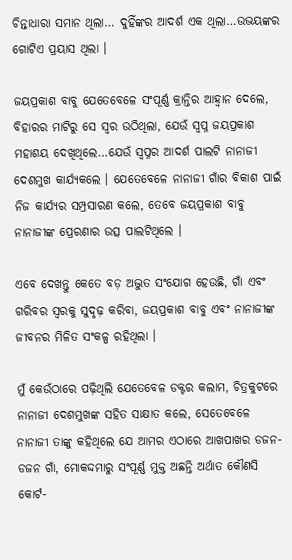ଚିନ୍ତାଧାରା ସମାନ ଥିଲା… ଦୁହିଁଙ୍କର ଆଦର୍ଶ ଏକ ଥିଲା…ଉଭୟଙ୍କର ଗୋଟିଏ ପ୍ରୟାସ ଥିଲା ।

ଜୟପ୍ରକାଶ ବାବୁ ଯେତେବେଳେ ସଂପୂର୍ଣ୍ଣ କ୍ରାନ୍ତିର ଆହ୍ୱାନ ଦେଲେ, ବିହାରର ମାଟିରୁ ସେ ସ୍ୱର ଉଠିଥିଲା, ଯେଉଁ ସ୍ୱପ୍ନ ଜୟପ୍ରକାଶ ମହାଶୟ ଦେଖିଥିଲେ…ଯେଉଁ ସ୍ୱପ୍ନର ଆଦର୍ଶ ପାଲଟି ନାନାଜୀ ଦେଶମୁଖ କାର୍ଯ୍ୟକଲେ । ଯେତେବେଳେ ନାନାଜୀ ଗାଁର ବିକାଶ ପାଇଁ ନିଜ କାର୍ଯ୍ୟର ସମ୍ପ୍ରସାରଣ କଲେ, ତେବେ ଜୟପ୍ରକାଶ ବାବୁ ନାନାଜୀଙ୍କ ପ୍ରେରଣାର ଉତ୍ସ ପାଲଟିଥିଲେ ।

ଏବେ ଦେଖନ୍ତୁ କେତେ ବଡ଼ ଅଦ୍ଭୁତ ସଂଯୋଗ ହେଉଛି, ଗାଁ ଏବଂ ଗରିବର ସ୍ୱରକୁ ସୁଦୃଢ଼ କରିବା, ଜୟପ୍ରକାଶ ବାବୁ ଏବଂ ନାନାଜୀଙ୍କ ଜୀବନର ମିଳିତ ସଂକଳ୍ପ ରହିଥିଲା ।

ମୁଁ କେଉଁଠାରେ ପଢ଼ିଥିଲି ଯେତେବେଳ ଡକ୍ଟର କଲାମ, ଚିତ୍ରକୁଟରେ ନାନାଜୀ ଦେଶମୁଖଙ୍କ ସହିତ ସାକ୍ଷାତ କଲେ, ସେତେବେଳେ ନାନାଜୀ ତାଙ୍କୁ କହିଥିଲେ ଯେ ଆମର ଏଠାରେ ଆଖପାଖର ଡଜନ-ଡଜନ ଗାଁ, ମୋକଦ୍ଦମାରୁ ସଂପୂର୍ଣ୍ଣ ମୁକ୍ତ ଅଛନ୍ତି ଅର୍ଥାତ କୌଣସି କୋର୍ଟ-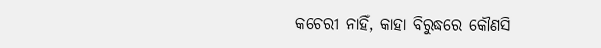କଚେରୀ ନାହିଁ, କାହା ବିରୁଦ୍ଧରେ କୌଣସି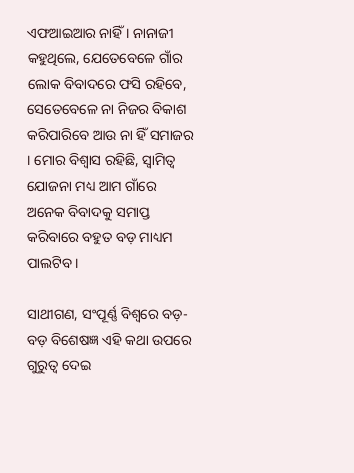ଏଫଆଇଆର ନାହିଁ । ନାନାଜୀ କହୁଥିଲେ, ଯେତେବେଳେ ଗାଁର ଲୋକ ବିବାଦରେ ଫସି ରହିବେ, ସେତେବେଳେ ନା ନିଜର ବିକାଶ କରିପାରିବେ ଆଉ ନା ହିଁ ସମାଜର । ମୋର ବିଶ୍ୱାସ ରହିଛି, ସ୍ୱାମିତ୍ୱ ଯୋଜନା ମଧ୍ୟ ଆମ ଗାଁରେ ଅନେକ ବିବାଦକୁ ସମାପ୍ତ କରିବାରେ ବହୁତ ବଡ଼ ମାଧ୍ୟମ ପାଲଟିବ ।

ସାଥୀଗଣ, ସଂପୂର୍ଣ୍ଣ ବିଶ୍ୱରେ ବଡ଼-ବଡ଼ ବିଶେଷଜ୍ଞ ଏହି କଥା ଉପରେ ଗୁରୁତ୍ୱ ଦେଇ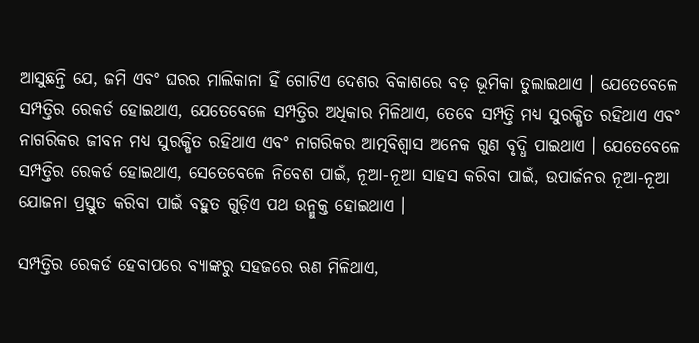ଆସୁଛନ୍ତି ଯେ, ଜମି ଏବଂ ଘରର ମାଲିକାନା ହିଁ ଗୋଟିଏ ଦେଶର ବିକାଶରେ ବଡ଼ ଭୂମିକା ତୁଲାଇଥାଏ । ଯେତେବେଳେ ସମ୍ପତ୍ତିର ରେକର୍ଡ ହୋଇଥାଏ, ଯେତେବେଳେ ସମ୍ପତ୍ତିର ଅଧିକାର ମିଳିଥାଏ, ତେବେ ସମ୍ପତ୍ତି ମଧ୍ୟ ସୁରକ୍ଷିତ ରହିଥାଏ ଏବଂ ନାଗରିକର ଜୀବନ ମଧ୍ୟ ସୁରକ୍ଷିତ ରହିଥାଏ ଏବଂ ନାଗରିକର ଆତ୍ମବିଶ୍ୱାସ ଅନେକ ଗୁଣ ବୃଦ୍ଧି ପାଇଥାଏ । ଯେତେବେଳେ ସମ୍ପତ୍ତିର ରେକର୍ଡ ହୋଇଥାଏ, ସେତେବେଳେ ନିବେଶ ପାଇଁ, ନୂଆ-ନୂଆ ସାହସ କରିବା ପାଇଁ, ଉପାର୍ଜନର ନୂଆ-ନୂଆ ଯୋଜନା ପ୍ରସ୍ତୁତ କରିବା ପାଇଁ ବହୁତ ଗୁଡ଼ିଏ ପଥ ଉନ୍ମୁକ୍ତ ହୋଇଥାଏ ।

ସମ୍ପତ୍ତିର ରେକର୍ଡ ହେବାପରେ ବ୍ୟାଙ୍କରୁ ସହଜରେ ଋଣ ମିଳିଥାଏ,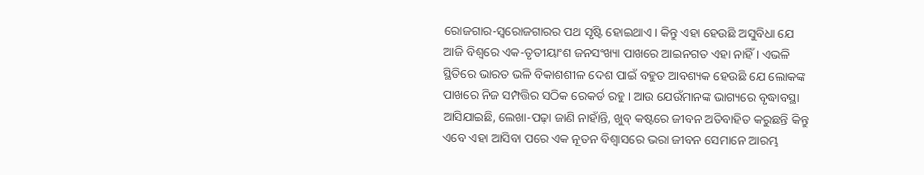ରୋଜଗାର-ସ୍ୱରୋଜଗାରର ପଥ ସୃଷ୍ଟି ହୋଇଥାଏ । କିନ୍ତୁ ଏହା ହେଉଛି ଅସୁବିଧା ଯେ ଆଜି ବିଶ୍ୱରେ ଏକ-ତୃତୀୟାଂଶ ଜନସଂଖ୍ୟା ପାଖରେ ଆଇନଗତ ଏହା ନାହିଁ । ଏଭଳି ସ୍ଥିତିରେ ଭାରତ ଭଳି ବିକାଶଶୀଳ ଦେଶ ପାଇଁ ବହୁତ ଆବଶ୍ୟକ ହେଉଛି ଯେ ଲୋକଙ୍କ ପାଖରେ ନିଜ ସମ୍ପତ୍ତିର ସଠିକ ରେକର୍ଡ ରହୁ । ଆଉ ଯେଉଁମାନଙ୍କ ଭାଗ୍ୟରେ ବୃଦ୍ଧାବସ୍ଥା ଆସିଯାଇଛି, ଲେଖା-ପଢ଼ା ଜାଣି ନାହାଁନ୍ତି, ଖୁବ୍ କଷ୍ଟରେ ଜୀବନ ଅତିବାହିତ କରୁଛନ୍ତି କିନ୍ତୁ ଏବେ ଏହା ଆସିବା ପରେ ଏକ ନୂତନ ବିଶ୍ୱାସରେ ଭରା ଜୀବନ ସେମାନେ ଆରମ୍ଭ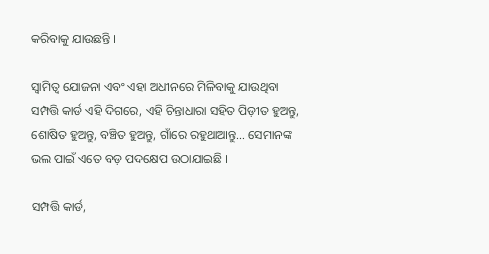କରିବାକୁ ଯାଉଛନ୍ତି ।

ସ୍ଵାମିତ୍ୱ ଯୋଜନା ଏବଂ ଏହା ଅଧୀନରେ ମିଳିବାକୁ ଯାଉଥିବା ସମ୍ପତ୍ତି କାର୍ଡ ଏହି ଦିଗରେ, ଏହି ଚିନ୍ତାଧାରା ସହିତ ପିଡ଼ୀତ ହୁଅନ୍ତୁ, ଶୋଷିତ ହୁଅନ୍ତୁ, ବଞ୍ଚିତ ହୁଅନ୍ତୁ, ଗାଁରେ ରହୁଥାଆନ୍ତୁ… ସେମାନଙ୍କ ଭଲ ପାଇଁ ଏତେ ବଡ଼ ପଦକ୍ଷେପ ଉଠାଯାଇଛି ।

ସମ୍ପତ୍ତି କାର୍ଡ,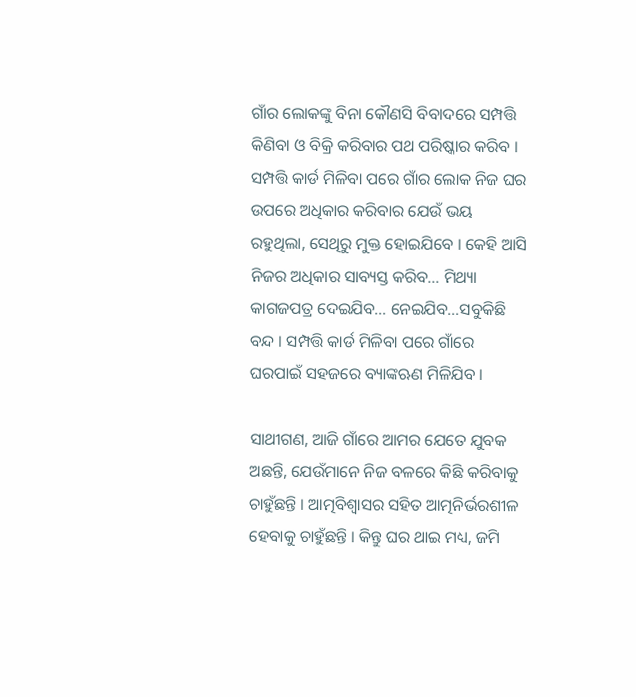ଗାଁର ଲୋକଙ୍କୁ ବିନା କୌଣସି ବିବାଦରେ ସମ୍ପତ୍ତି କିଣିବା ଓ ବିକ୍ରି କରିବାର ପଥ ପରିଷ୍କାର କରିବ । ସମ୍ପତ୍ତି କାର୍ଡ ମିଳିବା ପରେ ଗାଁର ଲୋକ ନିଜ ଘର ଉପରେ ଅଧିକାର କରିବାର ଯେଉଁ ଭୟ ରହୁଥିଲା, ସେଥିରୁ ମୁକ୍ତ ହୋଇଯିବେ । କେହି ଆସି ନିଜର ଅଧିକାର ସାବ୍ୟସ୍ତ କରିବ… ମିଥ୍ୟା କାଗଜପତ୍ର ଦେଇଯିବ… ନେଇଯିବ…ସବୁକିଛି ବନ୍ଦ । ସମ୍ପତ୍ତି କାର୍ଡ ମିଳିବା ପରେ ଗାଁରେ ଘରପାଇଁ ସହଜରେ ବ୍ୟାଙ୍କଋଣ ମିଳିଯିବ ।

ସାଥୀଗଣ, ଆଜି ଗାଁରେ ଆମର ଯେତେ ଯୁବକ ଅଛନ୍ତି, ଯେଉଁମାନେ ନିଜ ବଳରେ କିଛି କରିବାକୁ ଚାହୁଁଛନ୍ତି । ଆତ୍ମବିଶ୍ୱାସର ସହିତ ଆତ୍ମନିର୍ଭରଶୀଳ ହେବାକୁ ଚାହୁଁଛନ୍ତି । କିନ୍ତୁ ଘର ଥାଇ ମଧ୍ୟ, ଜମି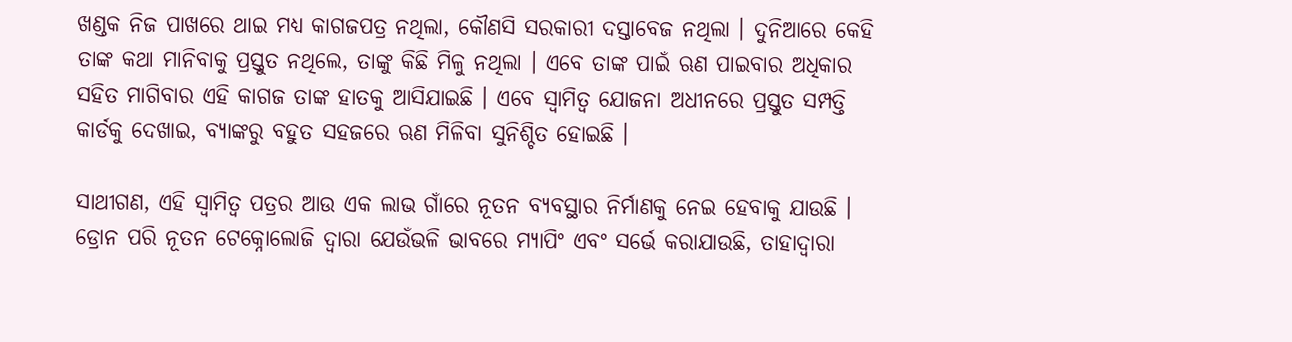ଖଣ୍ଡକ ନିଜ ପାଖରେ ଥାଇ ମଧ୍ୟ କାଗଜପତ୍ର ନଥିଲା, କୌଣସି ସରକାରୀ ଦସ୍ତାବେଜ ନଥିଲା । ଦୁନିଆରେ କେହି ତାଙ୍କ କଥା ମାନିବାକୁ ପ୍ରସ୍ତୁତ ନଥିଲେ, ତାଙ୍କୁ କିଛି ମିଳୁ ନଥିଲା । ଏବେ ତାଙ୍କ ପାଇଁ ଋଣ ପାଇବାର ଅଧିକାର ସହିତ ମାଗିବାର ଏହି କାଗଜ ତାଙ୍କ ହାତକୁ ଆସିଯାଇଛି । ଏବେ ସ୍ୱାମିତ୍ୱ ଯୋଜନା ଅଧୀନରେ ପ୍ରସ୍ତୁତ ସମ୍ପତ୍ତି କାର୍ଡକୁ ଦେଖାଇ, ବ୍ୟାଙ୍କରୁ ବହୁତ ସହଜରେ ଋଣ ମିଳିବା ସୁନିଶ୍ଚିତ ହୋଇଛି ।

ସାଥୀଗଣ, ଏହି ସ୍ୱାମିତ୍ୱ ପତ୍ରର ଆଉ ଏକ ଲାଭ ଗାଁରେ ନୂତନ ବ୍ୟବସ୍ଥାର ନିର୍ମାଣକୁ ନେଇ ହେବାକୁ ଯାଉଛି । ଡ୍ରୋନ ପରି ନୂତନ ଟେକ୍ନୋଲୋଜି ଦ୍ୱାରା ଯେଉଁଭଳି ଭାବରେ ମ୍ୟାପିଂ ଏବଂ ସର୍ଭେ କରାଯାଉଛି, ତାହାଦ୍ୱାରା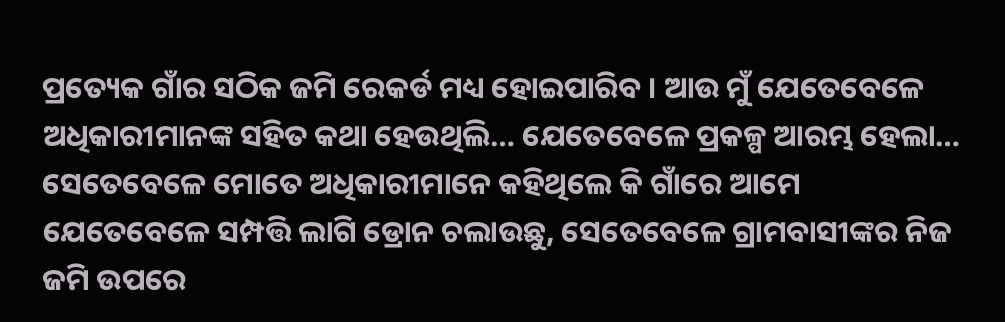ପ୍ରତ୍ୟେକ ଗାଁର ସଠିକ ଜମି ରେକର୍ଡ ମଧ୍ୟ ହୋଇପାରିବ । ଆଉ ମୁଁ ଯେତେବେଳେ ଅଧିକାରୀମାନଙ୍କ ସହିତ କଥା ହେଉଥିଲି… ଯେତେବେଳେ ପ୍ରକଳ୍ପ ଆରମ୍ଭ ହେଲା… ସେତେବେଳେ ମୋତେ ଅଧିକାରୀମାନେ କହିଥିଲେ କି ଗାଁରେ ଆମେ ଯେତେବେଳେ ସମ୍ପତ୍ତି ଲାଗି ଡ୍ରୋନ ଚଲାଉଛୁ, ସେତେବେଳେ ଗ୍ରାମବାସୀଙ୍କର ନିଜ ଜମି ଉପରେ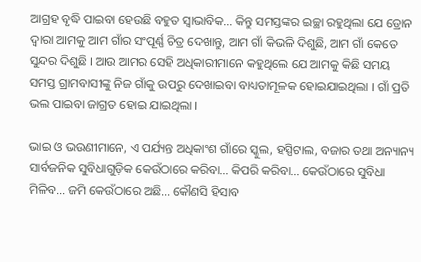ଆଗ୍ରହ ବୃଦ୍ଧି ପାଇବା ହେଉଛି ବହୁତ ସ୍ୱାଭାବିକ… କିନ୍ତୁ ସମସ୍ତଙ୍କର ଇଚ୍ଛା ରହୁଥିଲା ଯେ ଡ୍ରୋନ ଦ୍ୱାରା ଆମକୁ ଆମ ଗାଁର ସଂପୂର୍ଣ୍ଣ ଚିତ୍ର ଦେଖାନ୍ତୁ, ଆମ ଗାଁ କିଭଳି ଦିଶୁଛି, ଆମ ଗାଁ କେତେ ସୁନ୍ଦର ଦିଶୁଛି । ଆଉ ଆମର ସେହି ଅଧିକାରୀମାନେ କହୁଥିଲେ ଯେ ଆମକୁ କିଛି ସମୟ ସମସ୍ତ ଗ୍ରାମବାସୀଙ୍କୁ ନିଜ ଗାଁକୁ ଉପରୁ ଦେଖାଇବା ବାଧ୍ୟତାମୂଳକ ହୋଇଯାଇଥିଲା । ଗାଁ ପ୍ରତି ଭଲ ପାଇବା ଜାଗ୍ରତ ହୋଇ ଯାଇଥିଲା ।

ଭାଇ ଓ ଭଉଣୀମାନେ, ଏ ପର୍ଯ୍ୟନ୍ତ ଅଧିକାଂଶ ଗାଁରେ ସ୍କୁଲ, ହସ୍ପିଟାଲ, ବଜାର ତଥା ଅନ୍ୟାନ୍ୟ ସାର୍ବଜନିକ ସୁବିଧାଗୁଡ଼ିକ କେଉଁଠାରେ କରିବା… କିପରି କରିବା… କେଉଁଠାରେ ସୁବିଧା ମିଳିବ… ଜମି କେଉଁଠାରେ ଅଛି… କୌଣସି ହିସାବ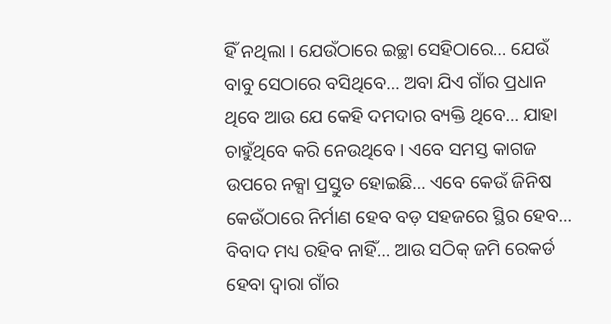ହିଁ ନଥିଲା । ଯେଉଁଠାରେ ଇଚ୍ଛା ସେହିଠାରେ… ଯେଉଁ ବାବୁ ସେଠାରେ ବସିଥିବେ… ଅବା ଯିଏ ଗାଁର ପ୍ରଧାନ ଥିବେ ଆଉ ଯେ କେହି ଦମଦାର ବ୍ୟକ୍ତି ଥିବେ… ଯାହା ଚାହୁଁଥିବେ କରି ନେଉଥିବେ । ଏବେ ସମସ୍ତ କାଗଜ ଉପରେ ନକ୍ସା ପ୍ରସ୍ତୁତ ହୋଇଛି… ଏବେ କେଉଁ ଜିନିଷ କେଉଁଠାରେ ନିର୍ମାଣ ହେବ ବଡ଼ ସହଜରେ ସ୍ଥିର ହେବ… ବିବାଦ ମଧ୍ୟ ରହିବ ନାହିଁ… ଆଉ ସଠିକ୍ ଜମି ରେକର୍ଡ ହେବା ଦ୍ୱାରା ଗାଁର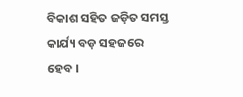ବିକାଶ ସହିତ ଜଡ଼ିତ ସମସ୍ତ କାର୍ଯ୍ୟ ବଡ଼ ସହଜରେ ହେବ ।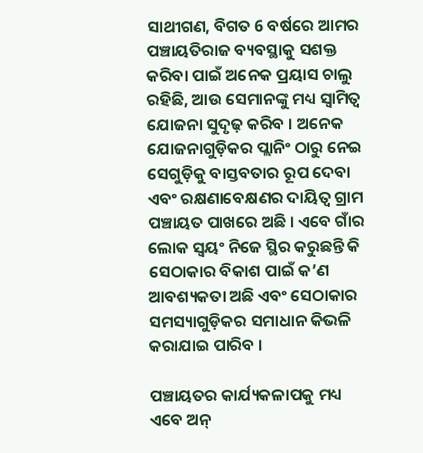ସାଥୀଗଣ, ବିଗତ 6 ବର୍ଷରେ ଆମର ପଞ୍ଚାୟତିରାଜ ବ୍ୟବସ୍ଥାକୁ ସଶକ୍ତ କରିବା ପାଇଁ ଅନେକ ପ୍ରୟାସ ଚାଲୁ ରହିଛି, ଆଉ ସେମାନଙ୍କୁ ମଧ୍ୟ ସ୍ୱାମିତ୍ୱ ଯୋଜନା ସୁଦୃଢ଼ କରିବ । ଅନେକ ଯୋଜନାଗୁଡ଼ିକର ପ୍ଲାନିଂ ଠାରୁ ନେଇ ସେଗୁଡ଼ିକୁ ବାସ୍ତବତାର ରୂପ ଦେବା ଏବଂ ରକ୍ଷଣାବେକ୍ଷଣର ଦାୟିତ୍ୱ ଗ୍ରାମ ପଞ୍ଚାୟତ ପାଖରେ ଅଛି । ଏବେ ଗାଁର ଲୋକ ସ୍ୱୟଂ ନିଜେ ସ୍ଥିର କରୁଛନ୍ତି କି ସେଠାକାର ବିକାଶ ପାଇଁ କ’ଣ ଆବଶ୍ୟକତା ଅଛି ଏବଂ ସେଠାକାର ସମସ୍ୟାଗୁଡ଼ିକର ସମାଧାନ କିଭଳି କରାଯାଇ ପାରିବ ।

ପଞ୍ଚାୟତର କାର୍ଯ୍ୟକଳାପକୁ ମଧ୍ୟ ଏବେ ଅନ୍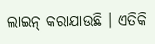ଲାଇନ୍ କରାଯାଉଛି । ଏତିକି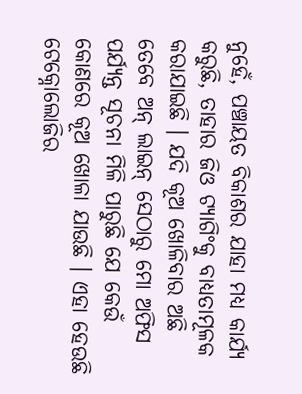ନୁହେଁ, ପଞ୍ଚାୟତ ବିକାଶର ଯାହା ମଧ୍ୟ କାର୍ଯ୍ୟ କରୁଛି, ତାହାର ଜିଓ ଟ୍ୟାଗିଂକୁ ବାଧ୍ୟତାମୂଳକ କରାଯାଇଛି । ଯଦି କୂଅ ଖୋଳିବାର ଅଛି ତେବେ ଅନ୍ ଲାଇନ୍ ସେଠାରୁ ମୋ ଅଫିସ ପର୍ଯ୍ୟନ୍ତ ସୂଚନା ମିଳି ପାରୁଛି ଯେ କେଉଁ କୋଣରେ କୂଅ ଖୋଳା ଯାଉଛି । ଏହା ହେଉଛି ଟେକ୍ନୋଲୋଜିର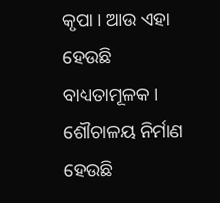କୃପା । ଆଉ ଏହା ହେଉଛି ବାଧ୍ୟତାମୂଳକ । ଶୌଚାଳୟ ନିର୍ମାଣ ହେଉଛି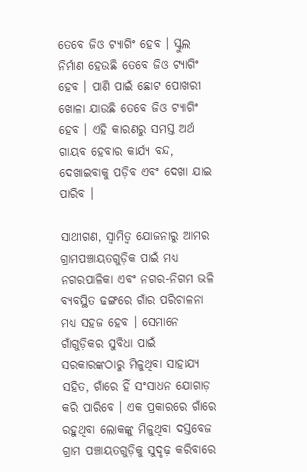ତେବେ ଜିଓ ଟ୍ୟାଗିଂ ହେବ । ସ୍କୁଲ ନିର୍ମାଣ ହେଉଛି ତେବେ ଜିଓ ଟ୍ୟାଗିଂ ହେବ । ପାଣି ପାଇଁ ଛୋଟ ପୋଖରୀ ଖୋଳା ଯାଉଛି ତେବେ ଜିଓ ଟ୍ୟାଗିଂ ହେବ । ଏହି କାରଣରୁ ସମସ୍ତ ଅର୍ଥ ଗାୟବ ହେବାର କାର୍ଯ୍ୟ ବନ୍ଦ, ଦେଖାଇବାକୁ ପଡ଼ିବ ଏବଂ ଦେଖା ଯାଇ ପାରିବ ।

ସାଥୀଗଣ, ସ୍ୱାମିତ୍ୱ ଯୋଜନାରୁ ଆମର ଗ୍ରାମପଞ୍ଚାୟତଗୁଡ଼ିକ ପାଇଁ ମଧ୍ୟ ନଗରପାଳିକା ଏବଂ ନଗର-ନିଗମ ଭଳି ବ୍ୟବସ୍ଥିତ ଢଙ୍ଗରେ ଗାଁର ପରିଚାଳନା ମଧ୍ୟ ସହଜ ହେବ । ସେମାନେ ଗାଁଗୁଡ଼ିକର ସୁବିଧା ପାଇଁ ସରକାରଙ୍କଠାରୁ ମିଳୁଥିବା ସାହାଯ୍ୟ ସହିତ, ଗାଁରେ ହିଁ ସଂସାଧନ ଯୋଗାଡ଼ କରି ପାରିବେ । ଏକ ପ୍ରକାରରେ ଗାଁରେ ରହୁଥିବା ଲୋକଙ୍କୁ ମିଳୁଥିବା ଦସ୍ତବେଜ ଗ୍ରାମ ପଞ୍ଚାୟତଗୁଡ଼ିକୁ ସୁଦୃଢ଼ କରିବାରେ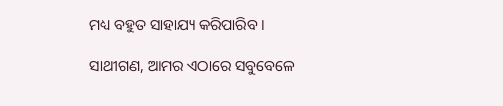ମଧ୍ୟ ବହୁତ ସାହାଯ୍ୟ କରିପାରିବ ।

ସାଥୀଗଣ, ଆମର ଏଠାରେ ସବୁବେଳେ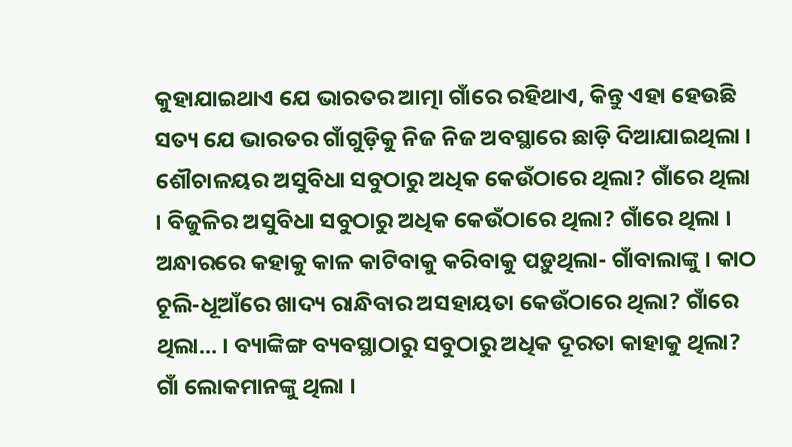କୁହାଯାଇଥାଏ ଯେ ଭାରତର ଆତ୍ମା ଗାଁରେ ରହିଥାଏ, କିନ୍ତୁ ଏହା ହେଉଛି ସତ୍ୟ ଯେ ଭାରତର ଗାଁଗୁଡ଼ିକୁ ନିଜ ନିଜ ଅବସ୍ଥାରେ ଛାଡ଼ି ଦିଆଯାଇଥିଲା । ଶୌଚାଳୟର ଅସୁବିଧା ସବୁଠାରୁ ଅଧିକ କେଉଁଠାରେ ଥିଲା? ଗାଁରେ ଥିଲା । ବିଜୁଳିର ଅସୁବିଧା ସବୁଠାରୁ ଅଧିକ କେଉଁଠାରେ ଥିଲା? ଗାଁରେ ଥିଲା । ଅନ୍ଧାରରେ କହାକୁ କାଳ କାଟିବାକୁ କରିବାକୁ ପଡ଼ୁଥିଲା- ଗାଁବାଲାଙ୍କୁ । କାଠ ଚୂଲି-ଧୂଆଁରେ ଖାଦ୍ୟ ରାନ୍ଧିବାର ଅସହାୟତା କେଉଁଠାରେ ଥିଲା? ଗାଁରେ ଥିଲା… । ବ୍ୟାଙ୍କିଙ୍ଗ ବ୍ୟବସ୍ଥାଠାରୁ ସବୁଠାରୁ ଅଧିକ ଦୂରତା କାହାକୁ ଥିଲା? ଗାଁ ଲୋକମାନଙ୍କୁ ଥିଲା ।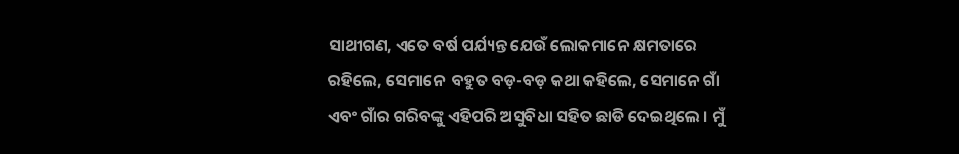ସାଥୀଗଣ, ଏତେ ବର୍ଷ ପର୍ଯ୍ୟନ୍ତ ଯେଉଁ ଲୋକମାନେ କ୍ଷମତାରେ ରହିଲେ, ସେମାନେ  ବହୁତ ବଡ଼-ବଡ଼ କଥା କହିଲେ, ସେମାନେ ଗାଁ ଏବଂ ଗାଁର ଗରିବଙ୍କୁ ଏହିପରି ଅସୁବିଧା ସହିତ ଛାଡି ଦେଇଥିଲେ । ମୁଁ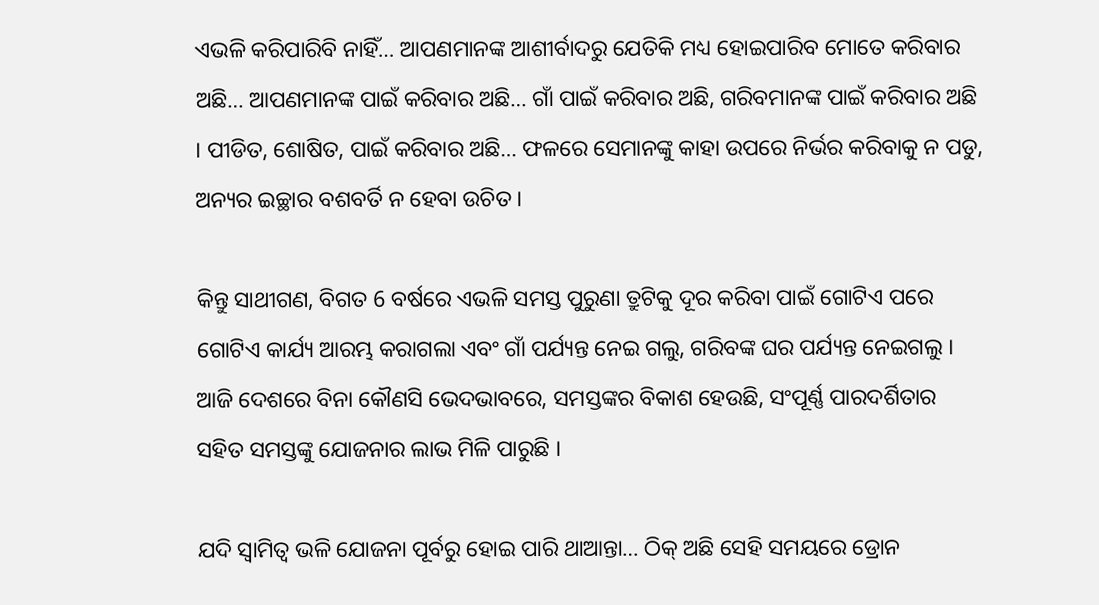ଏଭଳି କରିପାରିବି ନାହିଁ… ଆପଣମାନଙ୍କ ଆଶୀର୍ବାଦରୁ ଯେତିକି ମଧ୍ୟ ହୋଇପାରିବ ମୋତେ କରିବାର ଅଛି… ଆପଣମାନଙ୍କ ପାଇଁ କରିବାର ଅଛି… ଗାଁ ପାଇଁ କରିବାର ଅଛି, ଗରିବମାନଙ୍କ ପାଇଁ କରିବାର ଅଛି । ପୀଡିତ, ଶୋଷିତ, ପାଇଁ କରିବାର ଅଛି… ଫଳରେ ସେମାନଙ୍କୁ କାହା ଉପରେ ନିର୍ଭର କରିବାକୁ ନ ପଡୁ, ଅନ୍ୟର ଇଚ୍ଛାର ବଶବର୍ତି ନ ହେବା ଉଚିତ ।

କିନ୍ତୁ ସାଥୀଗଣ, ବିଗତ 6 ବର୍ଷରେ ଏଭଳି ସମସ୍ତ ପୁରୁଣା ତ୍ରୁଟିକୁ ଦୂର କରିବା ପାଇଁ ଗୋଟିଏ ପରେ ଗୋଟିଏ କାର୍ଯ୍ୟ ଆରମ୍ଭ କରାଗଲା ଏବଂ ଗାଁ ପର୍ଯ୍ୟନ୍ତ ନେଇ ଗଲୁ, ଗରିବଙ୍କ ଘର ପର୍ଯ୍ୟନ୍ତ ନେଇଗଲୁ । ଆଜି ଦେଶରେ ବିନା କୌଣସି ଭେଦଭାବରେ, ସମସ୍ତଙ୍କର ବିକାଶ ହେଉଛି, ସଂପୂର୍ଣ୍ଣ ପାରଦର୍ଶିତାର ସହିତ ସମସ୍ତଙ୍କୁ ଯୋଜନାର ଲାଭ ମିଳି ପାରୁଛି ।

ଯଦି ସ୍ୱାମିତ୍ୱ ଭଳି ଯୋଜନା ପୂର୍ବରୁ ହୋଇ ପାରି ଥାଆନ୍ତା… ଠିକ୍ ଅଛି ସେହି ସମୟରେ ଡ୍ରୋନ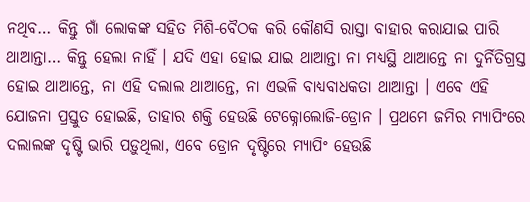ନଥିବ… କିନ୍ତୁ ଗାଁ ଲୋକଙ୍କ ସହିତ ମିଶି-ବୈଠକ କରି କୌଣସି ରାସ୍ତା ବାହାର କରାଯାଇ ପାରି ଥାଆନ୍ତା… କିନ୍ତୁ ହେଲା ନାହିଁ । ଯଦି ଏହା ହୋଇ ଯାଇ ଥାଆନ୍ତା ନା ମଧ୍ୟସ୍ଥି ଥାଆନ୍ତେ ନା ଦୁର୍ନିତିଗ୍ରସ୍ତ ହୋଇ ଥାଆନ୍ତେ, ନା ଏହି ଦଲାଲ ଥାଆନ୍ତେ, ନା ଏଭଳି ବାଧ୍ୟବାଧକତା ଥାଆନ୍ତା । ଏବେ ଏହି ଯୋଜନା ପ୍ରସ୍ତୁତ ହୋଇଛି, ତାହାର ଶକ୍ତି ହେଉଛି ଟେକ୍ନୋଲୋଜି-ଡ୍ରୋନ । ପ୍ରଥମେ ଜମିର ମ୍ୟାପିଂରେ ଦଲାଲଙ୍କ ଦୃଷ୍ଟି ଭାରି ପଡ଼ୁଥିଲା, ଏବେ ଡ୍ରୋନ ଦୃଷ୍ଟିରେ ମ୍ୟାପିଂ ହେଉଛି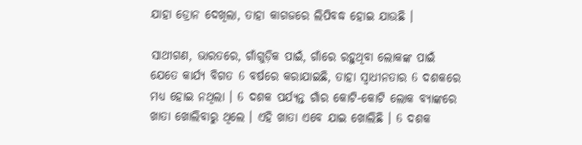ଯାହା ଡ୍ରୋନ ଦେଖିଲା, ତାହା କାଗଜରେ ଲିପିବଦ୍ଧ ହୋଇ ଯାଉଛି ।

ସାଥୀଗଣ, ଭାରତରେ, ଗାଁଗୁଡ଼ିକ ପାଇଁ, ଗାଁରେ ରହୁଥିବା ଲୋକଙ୍କ ପାଇଁ ଯେତେ କାର୍ଯ୍ୟ ବିଗତ 6 ବର୍ଷରେ କରାଯାଇଛି, ତାହା ସ୍ୱାଧୀନତାର 6 ଦଶକରେ ମଧ୍ୟ ହୋଇ ନଥିଲା । 6 ଦଶକ ପର୍ଯ୍ୟନ୍ତ ଗାଁର କୋଟି-କୋଟି ଲୋକ ବ୍ୟାଙ୍କରେ ଖାତା ଖୋଲିବାରୁ ଥିଲେ । ଏହି ଖାତା ଏବେ ଯାଇ ଖୋଲିଛି । 6 ଦଶକ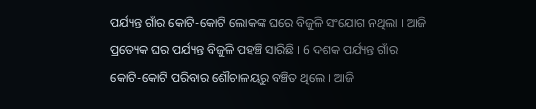ପର୍ଯ୍ୟନ୍ତ ଗାଁର କୋଟି-କୋଟି ଲୋକଙ୍କ ଘରେ ବିଜୁଳି ସଂଯୋଗ ନଥିଲା । ଆଜି ପ୍ରତ୍ୟେକ ଘର ପର୍ଯ୍ୟନ୍ତ ବିଜୁଳି ପହଞ୍ଚି ସାରିଛି । 6 ଦଶକ ପର୍ଯ୍ୟନ୍ତ ଗାଁର କୋଟି-କୋଟି ପରିବାର ଶୌଚାଳୟରୁ ବଞ୍ଚିତ ଥିଲେ । ଆଜି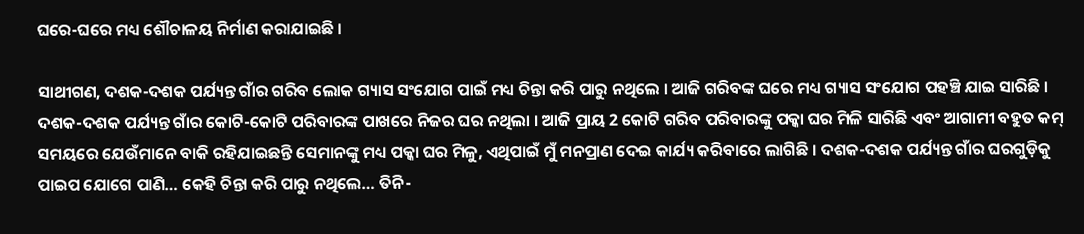ଘରେ-ଘରେ ମଧ୍ୟ ଶୌଚାଳୟ ନିର୍ମାଣ କରାଯାଇଛି ।

ସାଥୀଗଣ, ଦଶକ-ଦଶକ ପର୍ଯ୍ୟନ୍ତ ଗାଁର ଗରିବ ଲୋକ ଗ୍ୟାସ ସଂଯୋଗ ପାଇଁ ମଧ୍ୟ ଚିନ୍ତା କରି ପାରୁ ନଥିଲେ । ଆଜି ଗରିବଙ୍କ ଘରେ ମଧ୍ୟ ଗ୍ୟାସ ସଂଯୋଗ ପହଞ୍ଚି ଯାଇ ସାରିଛି । ଦଶକ-ଦଶକ ପର୍ଯ୍ୟନ୍ତ ଗାଁର କୋଟି-କୋଟି ପରିବାରଙ୍କ ପାଖରେ ନିଜର ଘର ନଥିଲା । ଆଜି ପ୍ରାୟ 2 କୋଟି ଗରିବ ପରିବାରଙ୍କୁ ପକ୍କା ଘର ମିଳି ସାରିଛି ଏବଂ ଆଗାମୀ ବହୁତ କମ୍ ସମୟରେ ଯେଉଁମାନେ ବାକି ରହିଯାଇଛନ୍ତି ସେମାନଙ୍କୁ ମଧ୍ୟ ପକ୍କା ଘର ମିଳୁ, ଏଥିପାଇଁ ମୁଁ ମନପ୍ରାଣ ଦେଇ କାର୍ଯ୍ୟ କରିବାରେ ଲାଗିଛି । ଦଶକ-ଦଶକ ପର୍ଯ୍ୟନ୍ତ ଗାଁର ଘରଗୁଡ଼ିକୁ ପାଇପ ଯୋଗେ ପାଣି… କେହି ଚିନ୍ତା କରି ପାରୁ ନଥିଲେ… ତିନି-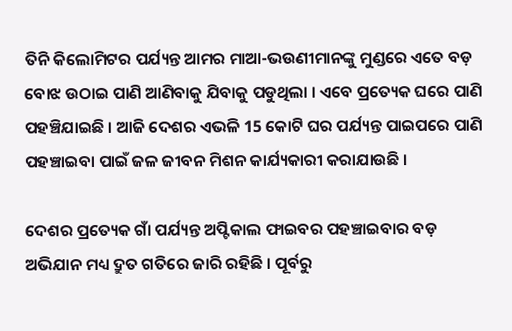ତିନି କିଲୋମିଟର ପର୍ଯ୍ୟନ୍ତ ଆମର ମାଆ-ଭଉଣୀମାନଙ୍କୁ ମୁଣ୍ଡରେ ଏତେ ବଡ଼ ବୋଝ ଉଠାଇ ପାଣି ଆଣିବାକୁ ଯିବାକୁ ପଡୁଥିଲା । ଏବେ ପ୍ରତ୍ୟେକ ଘରେ ପାଣି ପହଞ୍ଚିଯାଇଛି । ଆଜି ଦେଶର ଏଭଳି 15 କୋଟି ଘର ପର୍ଯ୍ୟନ୍ତ ପାଇପରେ ପାଣି ପହଞ୍ଚାଇବା ପାଇଁ ଜଳ ଜୀବନ ମିଶନ କାର୍ଯ୍ୟକାରୀ କରାଯାଉଛି ।

ଦେଶର ପ୍ରତ୍ୟେକ ଗାଁ ପର୍ଯ୍ୟନ୍ତ ଅପ୍ଟିକାଲ ଫାଇବର ପହଞ୍ଚାଇବାର ବଡ଼ ଅଭିଯାନ ମଧ୍ୟ ଦ୍ରୁତ ଗତିରେ ଜାରି ରହିଛି । ପୂର୍ବରୁ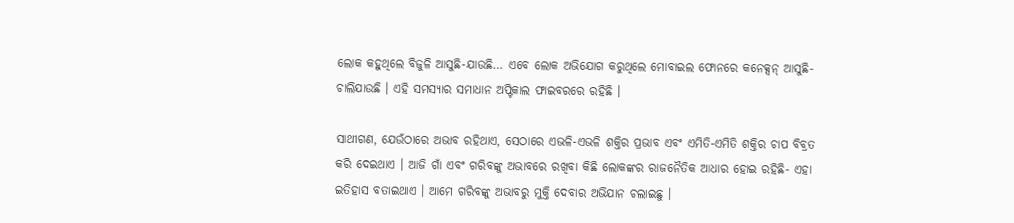ଲୋକ କହୁଥିଲେ ବିଜୁଳି ଆସୁଛି-ଯାଉଛି… ଏବେ ଲୋକ ଅଭିଯୋଗ କରୁଥିଲେ ମୋବାଇଲ ଫୋନରେ କନେକ୍ସନ୍ ଆସୁଛି-ଚାଲିଯାଉଛି । ଏହି ସମସ୍ୟାର ସମାଧାନ ଅପ୍ଟିକାଲ ଫାଇବରରେ ରହିଛି ।

ସାଥୀଗଣ, ଯେଉଁଠାରେ ଅଭାବ ରହିଥାଏ, ସେଠାରେ ଏଭଳି-ଏଭଳି ଶକ୍ତିର ପ୍ରଭାବ ଏବଂ ଏମିତି-ଏମିତି ଶକ୍ତିର ଚାପ ବିବ୍ରତ କରି ଦେଇଥାଏ । ଆଜି ଗାଁ ଏବଂ ଗରିବଙ୍କୁ ଅଭାବରେ ରଖିବା କିଛି ଲୋକଙ୍କର ରାଜନୈତିକ ଆଧାର ହୋଇ ରହିଛି- ଏହା ଇତିହାସ ବତାଇଥାଏ । ଆମେ ଗରିବଙ୍କୁ ଅଭାବରୁ ମୁକ୍ତି ଦେବାର ଅଭିଯାନ ଚଲାଇଛୁ ।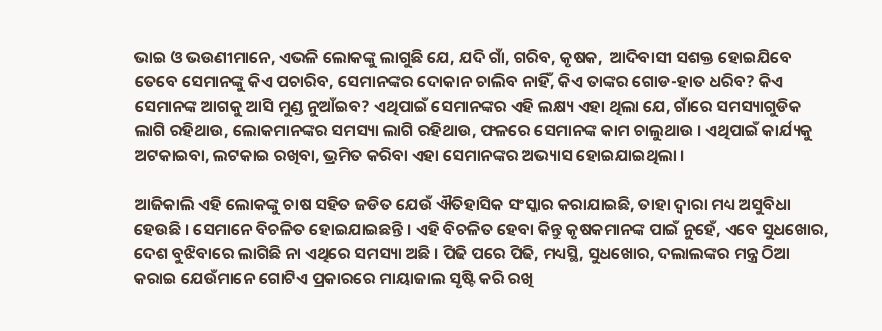ଭାଇ ଓ ଭଉଣୀମାନେ, ଏଭଳି ଲୋକଙ୍କୁ ଲାଗୁଛି ଯେ, ଯଦି ଗାଁ, ଗରିବ, କୃଷକ,  ଆଦିବାସୀ ସଶକ୍ତ ହୋଇଯିବେ ତେବେ ସେମାନଙ୍କୁ କିଏ ପଚାରିବ, ସେମାନଙ୍କର ଦୋକାନ ଚାଲିବ ନାହିଁ, କିଏ ତାଙ୍କର ଗୋଡ-ହାତ ଧରିବ? କିଏ ସେମାନଙ୍କ ଆଗକୁ ଆସି ମୁଣ୍ଡ ନୁଆଁଇବ? ଏଥିପାଇଁ ସେମାନଙ୍କର ଏହି ଲକ୍ଷ୍ୟ ଏହା ଥିଲା ଯେ, ଗାଁରେ ସମସ୍ୟାଗୁଡିକ ଲାଗି ରହିଥାଉ, ଲୋକମାନଙ୍କର ସମସ୍ୟା ଲାଗି ରହିଥାଉ, ଫଳରେ ସେମାନଙ୍କ କାମ ଚାଲୁଥାଉ । ଏଥିପାଇଁ କାର୍ଯ୍ୟକୁ ଅଟକାଇବା, ଲଟକାଇ ରଖିବା, ଭ୍ରମିତ କରିବା ଏହା ସେମାନଙ୍କର ଅଭ୍ୟାସ ହୋଇଯାଇଥିଲା ।

ଆଜିକାଲି ଏହି ଲୋକଙ୍କୁ ଚାଷ ସହିତ ଜଡିତ ଯେଉଁ ଐତିହାସିକ ସଂସ୍କାର କରାଯାଇଛି, ତାହା ଦ୍ୱାରା ମଧ୍ୟ ଅସୁବିଧା ହେଉଛି । ସେମାନେ ବିଚଳିତ ହୋଇଯାଇଛନ୍ତି । ଏହି ବିଚଳିତ ହେବା କିନ୍ତୁ କୃଷକମାନଙ୍କ ପାଇଁ ନୁହେଁ, ଏବେ ସୁଧଖୋର, ଦେଶ ବୁଝିବାରେ ଲାଗିଛି ନା ଏଥିରେ ସମସ୍ୟା ଅଛି । ପିଢି ପରେ ପିଢି, ମଧ୍ୟସ୍ଥି, ସୁଧଖୋର, ଦଲାଲଙ୍କର ମନ୍ତ୍ର ଠିଆ କରାଇ ଯେଉଁମାନେ ଗୋଟିଏ ପ୍ରକାରରେ ମାୟାଜାଲ ସୃଷ୍ଟି କରି ରଖି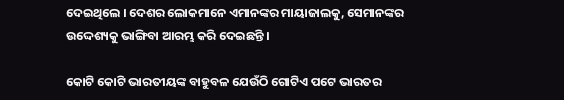ଦେଇଥିଲେ । ଦେଶର ଲୋକମାନେ ଏମାନଙ୍କର ମାୟାଜାଲକୁ, ସେମାନଙ୍କର ଉଦ୍ଦେଶ୍ୟକୁ ଭାଙ୍ଗିବା ଆରମ୍ଭ କରି ଦେଇଛନ୍ତି ।

କୋଟି କୋଟି ଭାରତୀୟଙ୍କ ବାହୁବଳ ଯେଉଁଠି ଗୋଟିଏ ପଟେ ଭାରତର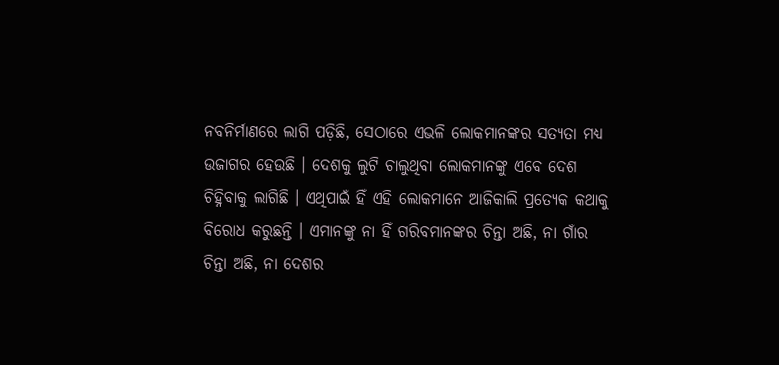ନବନିର୍ମାଣରେ ଲାଗି ପଡ଼ିଛି, ସେଠାରେ ଏଭଳି ଲୋକମାନଙ୍କର ସତ୍ୟତା ମଧ୍ୟ ଉଜାଗର ହେଉଛି । ଦେଶକୁ ଲୁଟି ଚାଲୁଥିବା ଲୋକମାନଙ୍କୁ ଏବେ ଦେଶ ଚିହ୍ନିବାକୁ ଲାଗିଛି । ଏଥିପାଇଁ ହିଁ ଏହି ଲୋକମାନେ ଆଜିକାଲି ପ୍ରତ୍ୟେକ କଥାକୁ ବିରୋଧ କରୁଛନ୍ତି । ଏମାନଙ୍କୁ ନା ହିଁ ଗରିବମାନଙ୍କର ଚିନ୍ତା ଅଛି, ନା ଗାଁର ଚିନ୍ତା ଅଛି, ନା ଦେଶର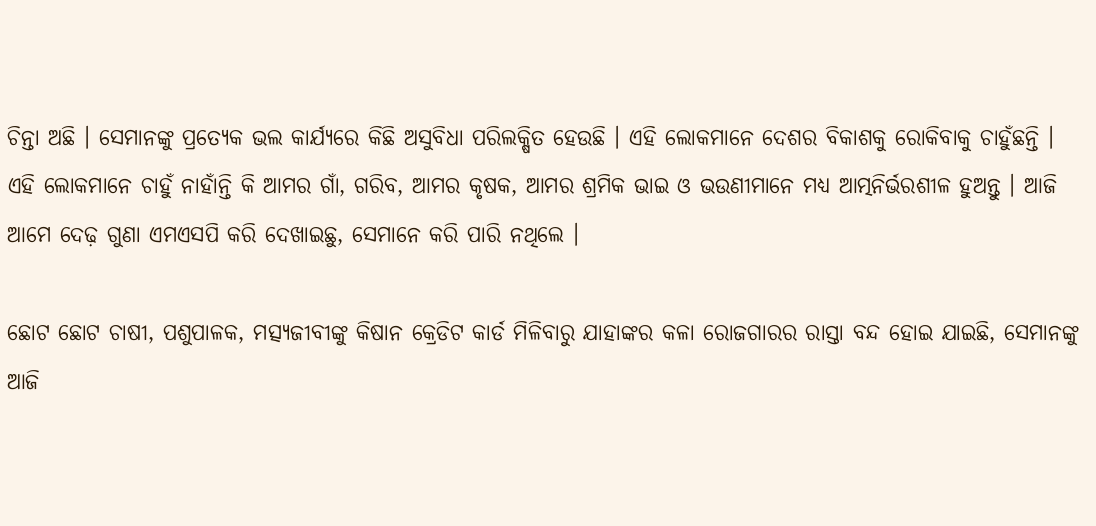ଚିନ୍ତା ଅଛି । ସେମାନଙ୍କୁ ପ୍ରତ୍ୟେକ ଭଲ କାର୍ଯ୍ୟରେ କିଛି ଅସୁବିଧା ପରିଲକ୍ଷିତ ହେଉଛି । ଏହି ଲୋକମାନେ ଦେଶର ବିକାଶକୁ ରୋକିବାକୁ ଚାହୁଁଛନ୍ତି । ଏହି ଲୋକମାନେ ଚାହୁଁ ନାହାଁନ୍ତି କି ଆମର ଗାଁ, ଗରିବ, ଆମର କୃଷକ, ଆମର ଶ୍ରମିକ ଭାଇ ଓ ଭଉଣୀମାନେ ମଧ୍ୟ ଆତ୍ମନିର୍ଭରଶୀଳ ହୁଅନ୍ତୁ । ଆଜି ଆମେ ଦେଢ଼ ଗୁଣା ଏମଏସପି କରି ଦେଖାଇଛୁ, ସେମାନେ କରି ପାରି ନଥିଲେ ।

ଛୋଟ ଛୋଟ ଚାଷୀ, ପଶୁପାଳକ, ମତ୍ସ୍ୟଜୀବୀଙ୍କୁ କିଷାନ କ୍ରେଡିଟ କାର୍ଡ ମିଳିବାରୁ ଯାହାଙ୍କର କଳା ରୋଜଗାରର ରାସ୍ତା ବନ୍ଦ ହୋଇ ଯାଇଛି, ସେମାନଙ୍କୁ ଆଜି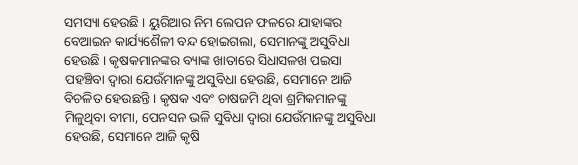ସମସ୍ୟା ହେଉଛି । ୟୁରିଆର ନିମ ଲେପନ ଫଳରେ ଯାହାଙ୍କର ବେଆଇନ କାର୍ଯ୍ୟଶୈଳୀ ବନ୍ଦ ହୋଇଗଲା, ସେମାନଙ୍କୁ ଅସୁବିଧା ହେଉଛି । କୃଷକମାନଙ୍କର ବ୍ୟାଙ୍କ ଖାତାରେ ସିଧାସଳଖ ପଇସା ପହଞ୍ଚିବା ଦ୍ୱାରା ଯେଉଁମାନଙ୍କୁ ଅସୁବିଧା ହେଉଛି, ସେମାନେ ଆଜି ବିଚଳିତ ହେଉଛନ୍ତି । କୃଷକ ଏବଂ ଚାଷଜମି ଥିବା ଶ୍ରମିକମାନଙ୍କୁ ମିଳୁଥିବା ବୀମା, ପେନସନ ଭଳି ସୁବିଧା ଦ୍ୱାରା ଯେଉଁମାନଙ୍କୁ ଅସୁବିଧା ହେଉଛି, ସେମାନେ ଆଜି କୃଷି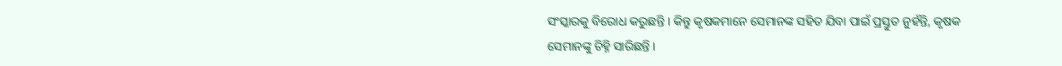ସଂସ୍କାରକୁ ବିରୋଧ କରୁଛନ୍ତି । କିନ୍ତୁ କୃଷକମାନେ ସେମାନଙ୍କ ସହିତ ଯିବା ପାଇଁ ପ୍ରସ୍ତୁତ ନୁହଁନ୍ତି, କୃଷକ ସେମାନଙ୍କୁ ଚିହ୍ନି ସାରିଛନ୍ତି ।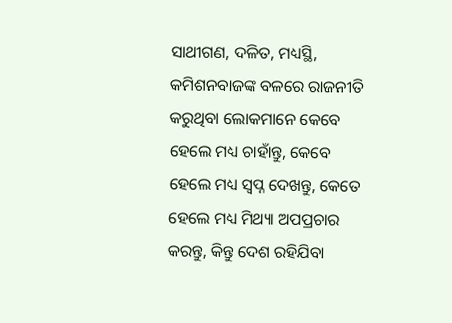ସାଥୀଗଣ, ଦଳିତ, ମଧ୍ୟସ୍ଥି, କମିଶନବାଜଙ୍କ ବଳରେ ରାଜନୀତି କରୁଥିବା ଲୋକମାନେ କେବେ ହେଲେ ମଧ୍ୟ ଚାହାଁନ୍ତୁ, କେବେ ହେଲେ ମଧ୍ୟ ସ୍ୱପ୍ନ ଦେଖନ୍ତୁ, କେତେ ହେଲେ ମଧ୍ୟ ମିଥ୍ୟା ଅପପ୍ରଚାର କରନ୍ତୁ, କିନ୍ତୁ ଦେଶ ରହିଯିବା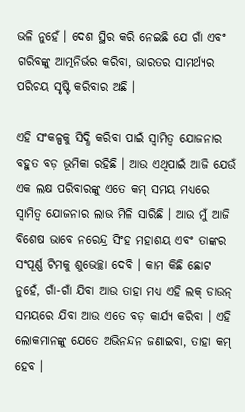ଭଳି ନୁହେଁ । ଦେଶ ସ୍ଥିର କରି ନେଇଛି ଯେ ଗାଁ ଏବଂ ଗରିବଙ୍କୁ ଆତ୍ମନିର୍ଭର କରିବା, ଭାରତର ସାମର୍ଥ୍ୟର ପରିଚୟ ସୃଷ୍ଟି କରିବାର ଅଛି ।

ଏହି ସଂକଳ୍ପକୁ ସିଦ୍ଧି କରିବା ପାଇଁ ସ୍ୱାମିତ୍ୱ ଯୋଜନାର ବହୁତ ବଡ଼ ଭୂମିକା ରହିଛି । ଆଉ ଏଥିପାଇଁ ଆଜି ଯେଉଁ ଏକ ଲକ୍ଷ ପରିବାରଙ୍କୁ ଏତେ କମ୍ ସମୟ ମଧ୍ୟରେ ସ୍ୱାମିତ୍ୱ ଯୋଜନାର ଲାଭ ମିଳି ସାରିଛି । ଆଉ ମୁଁ ଆଜି ବିଶେଷ ଭାବେ ନରେନ୍ଦ୍ର ସିଂହ ମହାଶୟ ଏବଂ ତାଙ୍କର ସଂପୂର୍ଣ୍ଣ ଟିମକୁ ଶୁଭେଚ୍ଛା ଦେବି । କାମ କିଛି ଛୋଟ ନୁହେଁ, ଗାଁ-ଗାଁ ଯିବା ଆଉ ତାହା ମଧ୍ୟ ଏହି ଲକ୍ ଡାଉନ୍ ସମୟରେ ଯିବା ଆଉ ଏତେ ବଡ଼ କାର୍ଯ୍ୟ କରିବା । ଏହି ଲୋକମାନଙ୍କୁ ଯେତେ ଅଭିନନ୍ଦନ ଜଣାଇବା, ତାହା କମ୍ ହେବ ।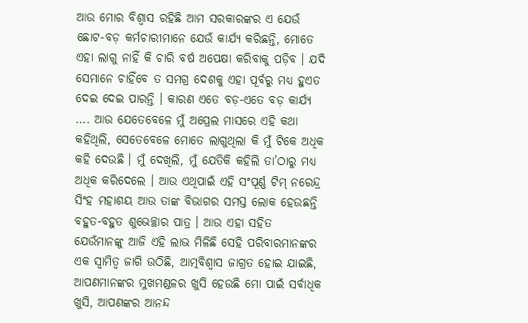ଆଉ ମୋର ବିଶ୍ୱାସ ରହିଛି ଆମ ସରକାରଙ୍କର ଏ ଯେଉଁ ଛୋଟ-ବଡ଼ କର୍ମଚାରୀମାନେ ଯେଉଁ କାର୍ଯ୍ୟ କରିଛନ୍ତି, ମୋତେ ଏହା ଲାଗୁ ନାହିଁ କି ଚାରି ବର୍ଷ ଅପେକ୍ଷା କରିବାକୁ ପଡ଼ିବ । ଯଦି ସେମାନେ ଚାହିଁବେ ତ ସମଗ୍ର ଦେଶକୁ ଏହା ପୂର୍ବରୁ ମଧ୍ୟ ହୁଏତ ଦେଇ ଦେଇ ପାରନ୍ତି । କାରଣ ଏତେ ବଡ଼-ଏତେ ବଡ଼ କାର୍ଯ୍ୟ …. ଆଉ ଯେତେବେଳେ ମୁଁ ଅପ୍ରେଲ ମାସରେ ଏହି କଥା କହିଥିଲି, ସେତେବେଳେ ମୋତେ ଲାଗୁଥିଲା କି ମୁଁ ଟିକେ ଅଧିକ କହି ଦେଉଛି । ମୁଁ ଦେଖିଲି, ମୁଁ ଯେତିକି କହିଲି ତା’ଠାରୁ ମଧ୍ୟ ଅଧିକ କରିଦେଲେ । ଆଉ ଏଥିପାଇଁ ଏହି ସଂପୂର୍ଣ୍ଣ ଟିମ୍‌ ନରେନ୍ଦ୍ର ସିଂହ ମହାଶୟ ଆଉ ତାଙ୍କ ବିଭାଗର ସମସ୍ତ ଲୋକ ହେଉଛନ୍ତି ବହୁତ-ବହୁତ ଶୁଭେଚ୍ଛାର ପାତ୍ର । ଆଉ ଏହା ସହିତ ଯେଉଁମାନଙ୍କୁ ଆଜି ଏହି ଲାଭ ମିଳିଛି ସେହି ପରିବାରମାନଙ୍କର ଏକ ସ୍ୱାମିତ୍ୱ ଜାଗି ଉଠିଛି, ଆତ୍ମବିଶ୍ୱାସ ଜାଗ୍ରତ ହୋଇ ଯାଇଛି, ଆପଣମାନଙ୍କର ମୁଖମଣ୍ଡଳର ଖୁସି ହେଉଛି ମୋ ପାଇଁ ସର୍ବାଧିକ ଖୁସି, ଆପଣଙ୍କର ଆନନ୍ଦ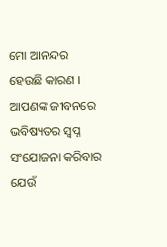ମୋ ଆନନ୍ଦର ହେଉଛି କାରଣ । ଆପଣଙ୍କ ଜୀବନରେ ଭବିଷ୍ୟତର ସ୍ୱପ୍ନ ସଂଯୋଜନା କରିବାର ଯେଉଁ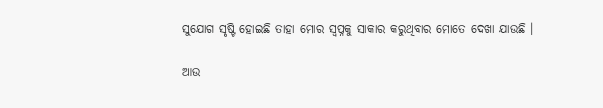ସୁଯୋଗ ସୃଷ୍ଟି ହୋଇଛି ତାହା ମୋର ସ୍ୱପ୍ନକୁ ସାକାର କରୁଥିବାର ମୋତେ ଦେଖା ଯାଉଛି ।

ଆଉ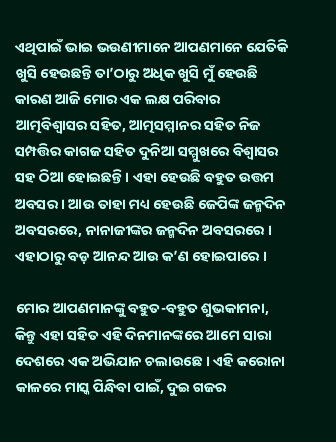ଏଥିପାଇଁ ଭାଇ ଭଉଣୀମାନେ ଆପଣମାନେ ଯେତିକି ଖୁସି ହେଉଛନ୍ତି ତା’ଠାରୁ ଅଧିକ ଖୁସି ମୁଁ ହେଉଛି କାରଣ ଆଜି ମୋର ଏକ ଲକ୍ଷ ପରିବାର ଆତ୍ମବିଶ୍ୱାସର ସହିତ, ଆତ୍ମସମ୍ମାନର ସହିତ ନିଜ ସମ୍ପତ୍ତିର କାଗଜ ସହିତ ଦୁନିଆ ସମ୍ମୁଖରେ ବିଶ୍ୱାସର ସହ ଠିଆ ହୋଇଛନ୍ତି । ଏହା ହେଉଛି ବହୁତ ଉତ୍ତମ ଅବସର । ଆଉ ତାହା ମଧ୍ୟ ହେଉଛି ଜେପିଙ୍କ ଜନ୍ମଦିନ ଅବସରରେ, ନାନାଜୀଙ୍କର ଜନ୍ମଦିନ ଅବସରରେ । ଏହାଠାରୁ ବଡ଼ ଆନନ୍ଦ ଆଉ କ’ଣ ହୋଇପାରେ ।

ମୋର ଆପଣମାନଙ୍କୁ ବହୁତ-ବହୁତ ଶୁଭକାମନା, କିନ୍ତୁ ଏହା ସହିତ ଏହି ଦିନମାନଙ୍କରେ ଆମେ ସାରା ଦେଶରେ ଏକ ଅଭିଯାନ ଚଲାଉଛେ । ଏହି କରୋନା କାଳରେ ମାସ୍କ ପିନ୍ଧିବା ପାଇଁ, ଦୁଇ ଗଜର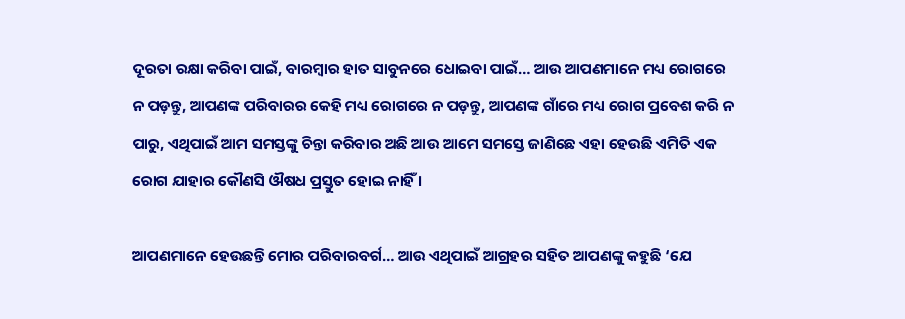ଦୂରତା ରକ୍ଷା କରିବା ପାଇଁ, ବାରମ୍ବାର ହାତ ସାବୁନରେ ଧୋଇବା ପାଇଁ… ଆଉ ଆପଣମାନେ ମଧ୍ୟ ରୋଗରେ ନ ପଡ଼ନ୍ତୁ, ଆପଣଙ୍କ ପରିବାରର କେହି ମଧ୍ୟ ରୋଗରେ ନ ପଡ଼ନ୍ତୁ, ଆପଣଙ୍କ ଗାଁରେ ମଧ୍ୟ ରୋଗ ପ୍ରବେଶ କରି ନ ପାରୁ, ଏଥିପାଇଁ ଆମ ସମସ୍ତଙ୍କୁ ଚିନ୍ତା କରିବାର ଅଛି ଆଉ ଆମେ ସମସ୍ତେ ଜାଣିଛେ ଏହା ହେଉଛି ଏମିତି ଏକ ରୋଗ ଯାହାର କୌଣସି ଔଷଧ ପ୍ରସ୍ତୁତ ହୋଇ ନାହିଁ ।

ଆପଣମାନେ ହେଉଛନ୍ତି ମୋର ପରିବାରବର୍ଗ… ଆଉ ଏଥିପାଇଁ ଆଗ୍ରହର ସହିତ ଆପଣଙ୍କୁ କହୁଛି ‘ଯେ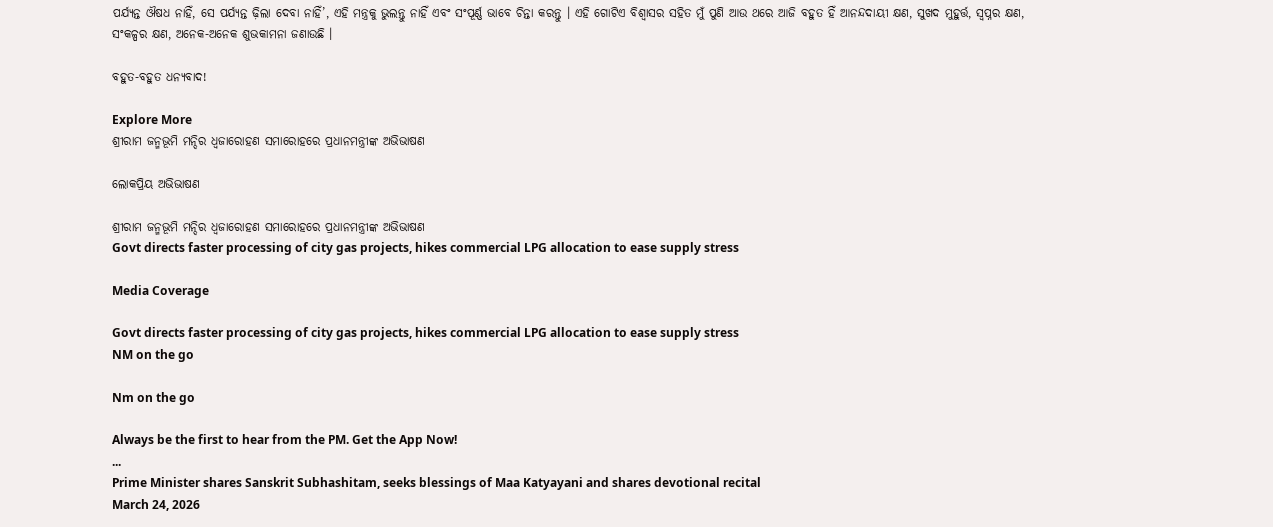ପର୍ଯ୍ୟନ୍ତ ଔଷଧ ନାହିଁ, ସେ ପର୍ଯ୍ୟନ୍ତ ଢ଼ିଲା ଦେବା ନାହିଁ’, ଏହି ମନ୍ତ୍ରକୁ ଭୁଲନ୍ତୁ ନାହିଁ ଏବଂ ସଂପୂର୍ଣ୍ଣ ଭାବେ ଚିନ୍ତା କରନ୍ତୁ । ଏହି ଗୋଟିଏ ବିଶ୍ୱାସର ସହିତ ମୁଁ ପୁଣି ଆଉ ଥରେ ଆଜି ବହୁତ ହିଁ ଆନନ୍ଦଦାୟୀ କ୍ଷଣ, ସୁଖଦ ମୁହୁର୍ତ୍ତ, ସ୍ୱପ୍ନର କ୍ଷଣ, ସଂକଳ୍ପର କ୍ଷଣ, ଅନେକ-ଅନେକ ଶୁଭକାମନା ଜଣାଉଛି ।

ବହୁତ-ବହୁତ ଧନ୍ୟବାଦ!

Explore More
ଶ୍ରୀରାମ ଜନ୍ମଭୂମି ମନ୍ଦିର ଧ୍ଵଜାରୋହଣ ସମାରୋହରେ ପ୍ରଧାନମନ୍ତ୍ରୀଙ୍କ ଅଭିଭାଷଣ

ଲୋକପ୍ରିୟ ଅଭିଭାଷଣ

ଶ୍ରୀରାମ ଜନ୍ମଭୂମି ମନ୍ଦିର ଧ୍ଵଜାରୋହଣ ସମାରୋହରେ ପ୍ରଧାନମନ୍ତ୍ରୀଙ୍କ ଅଭିଭାଷଣ
Govt directs faster processing of city gas projects, hikes commercial LPG allocation to ease supply stress

Media Coverage

Govt directs faster processing of city gas projects, hikes commercial LPG allocation to ease supply stress
NM on the go

Nm on the go

Always be the first to hear from the PM. Get the App Now!
...
Prime Minister shares Sanskrit Subhashitam, seeks blessings of Maa Katyayani and shares devotional recital
March 24, 2026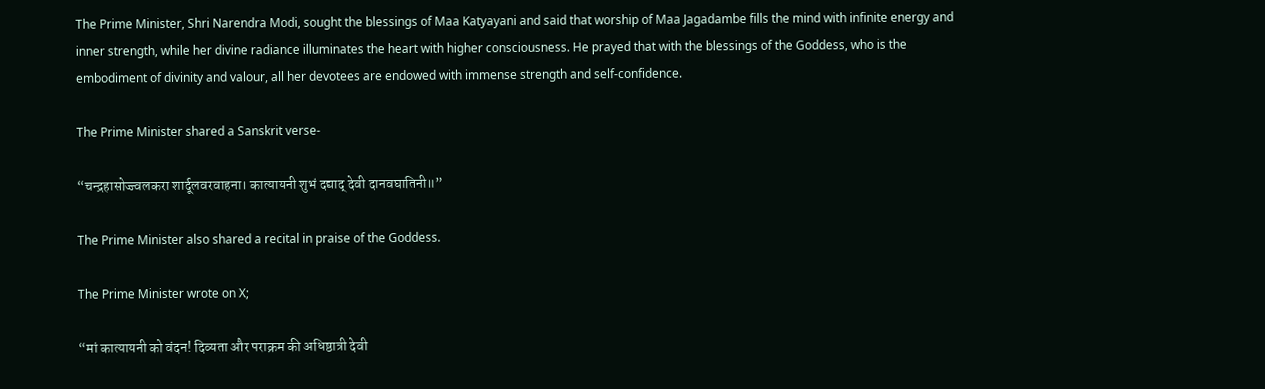The Prime Minister, Shri Narendra Modi, sought the blessings of Maa Katyayani and said that worship of Maa Jagadambe fills the mind with infinite energy and inner strength, while her divine radiance illuminates the heart with higher consciousness. He prayed that with the blessings of the Goddess, who is the embodiment of divinity and valour, all her devotees are endowed with immense strength and self-confidence.

The Prime Minister shared a Sanskrit verse-

“चन्द्रहासोज्ज्वलकरा शार्दूलवरवाहना। कात्यायनी शुभं दद्याद् देवी दानवघातिनी॥”

The Prime Minister also shared a recital in praise of the Goddess.

The Prime Minister wrote on X;

“मां कात्यायनी को वंदन! दिव्यता और पराक्रम की अधिष्ठात्री देवी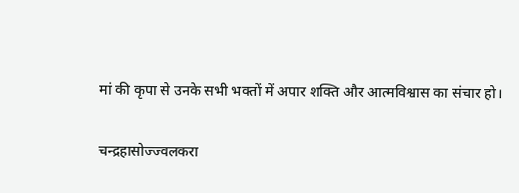मां की कृपा से उनके सभी भक्तों में अपार शक्ति और आत्मविश्वास का संचार हो।

चन्द्रहासोज्ज्वलकरा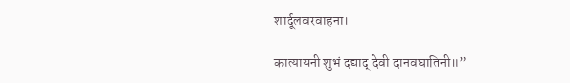शार्दूलवरवाहना।

कात्यायनी शुभं दद्याद् देवी दानवघातिनी॥”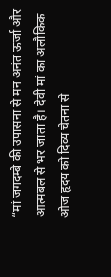“मां जगदम्बे की उपासना से मन अनंत ऊर्जा और आत्मबल से भर जाता है। देवी मां का अलौकिक ओज हृदय को दिव्य चेतना से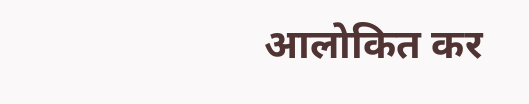आलोकित कर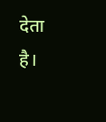देता है।